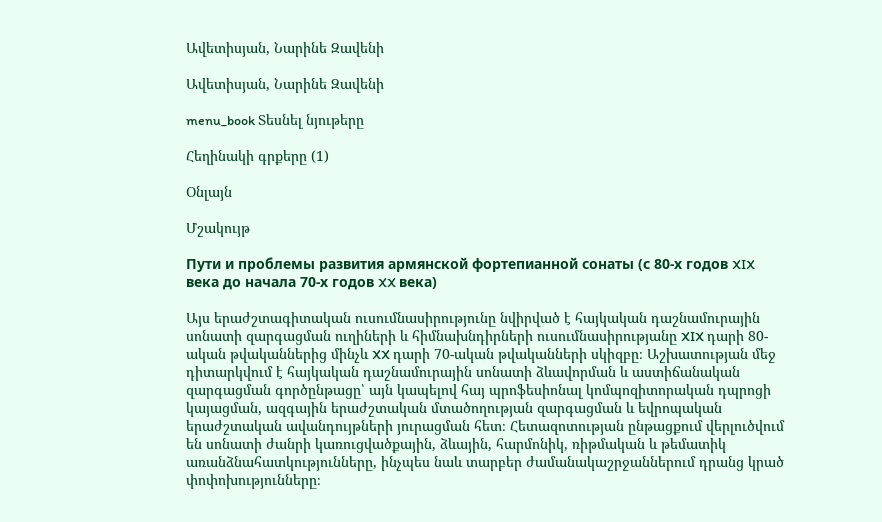Ավետիսյան, Նարինե Զավենի

Ավետիսյան, Նարինե Զավենի

menu_book Տեսնել նյութերը

Հեղինակի գրքերը (1)

Օնլայն

Մշակույթ

Пути и проблемы развития армянской фортепианной сонаты (с 80-х годов XIX века до начала 70-х годов XX века)

Այս երաժշտագիտական ուսումնասիրությունը նվիրված է հայկական դաշնամուրային սոնատի զարգացման ուղիների և հիմնախնդիրների ուսումնասիրությանը XIX դարի 80-ական թվականներից մինչև XX դարի 70-ական թվականների սկիզբը։ Աշխատության մեջ դիտարկվում է հայկական դաշնամուրային սոնատի ձևավորման և աստիճանական զարգացման գործընթացը՝ այն կապելով հայ պրոֆեսիոնալ կոմպոզիտորական դպրոցի կայացման, ազգային երաժշտական մտածողության զարգացման և եվրոպական երաժշտական ավանդույթների յուրացման հետ։ Հետազոտության ընթացքում վերլուծվում են սոնատի ժանրի կառուցվածքային, ձևային, հարմոնիկ, ռիթմական և թեմատիկ առանձնահատկությունները, ինչպես նաև տարբեր ժամանակաշրջաններում դրանց կրած փոփոխությունները։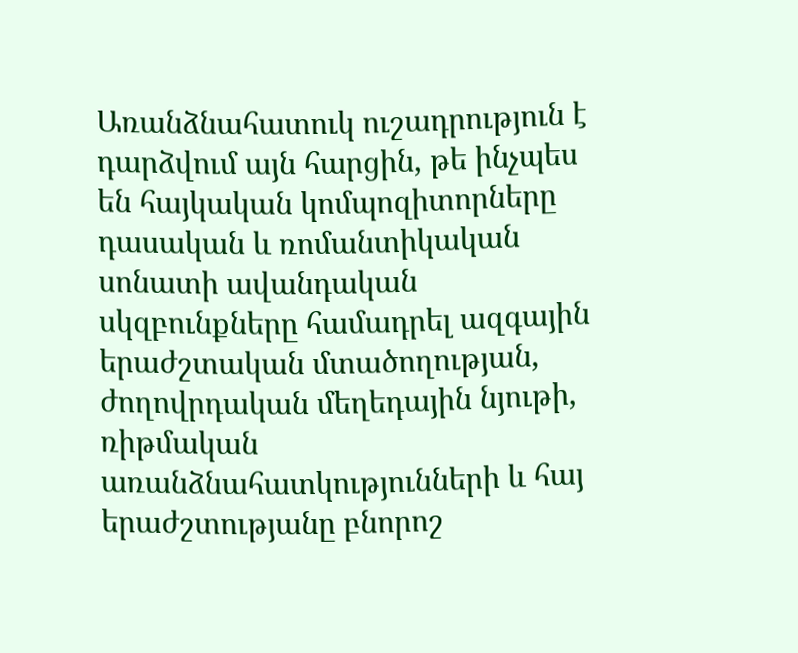Առանձնահատուկ ուշադրություն է դարձվում այն հարցին, թե ինչպես են հայկական կոմպոզիտորները դասական և ռոմանտիկական սոնատի ավանդական սկզբունքները համադրել ազգային երաժշտական մտածողության, ժողովրդական մեղեդային նյութի, ռիթմական առանձնահատկությունների և հայ երաժշտությանը բնորոշ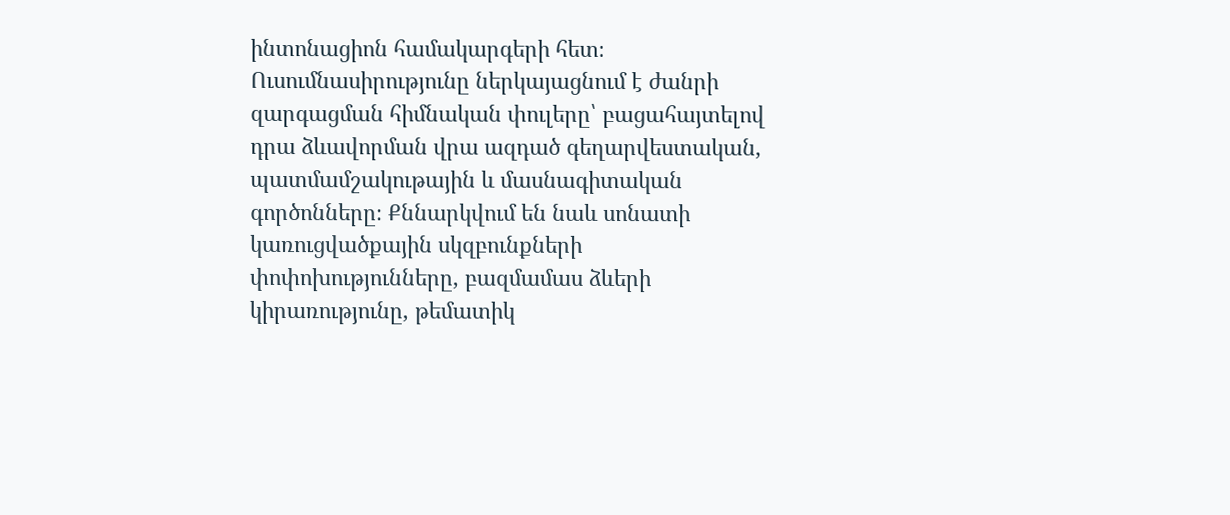ինտոնացիոն համակարգերի հետ։ Ուսումնասիրությունը ներկայացնում է ժանրի զարգացման հիմնական փուլերը՝ բացահայտելով դրա ձևավորման վրա ազդած գեղարվեստական, պատմամշակութային և մասնագիտական գործոնները։ Քննարկվում են նաև սոնատի կառուցվածքային սկզբունքների փոփոխությունները, բազմամաս ձևերի կիրառությունը, թեմատիկ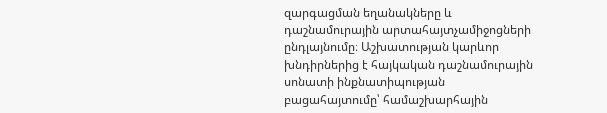զարգացման եղանակները և դաշնամուրային արտահայտչամիջոցների ընդլայնումը։ Աշխատության կարևոր խնդիրներից է հայկական դաշնամուրային սոնատի ինքնատիպության բացահայտումը՝ համաշխարհային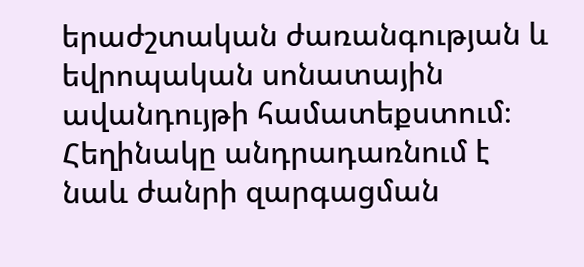երաժշտական ժառանգության և եվրոպական սոնատային ավանդույթի համատեքստում։ Հեղինակը անդրադառնում է նաև ժանրի զարգացման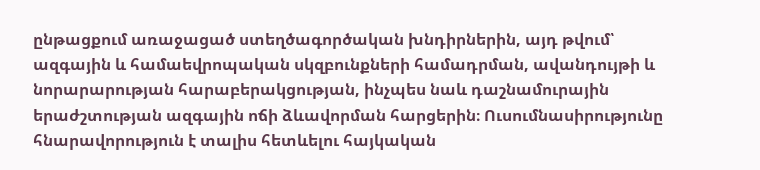ընթացքում առաջացած ստեղծագործական խնդիրներին, այդ թվում՝ ազգային և համաեվրոպական սկզբունքների համադրման, ավանդույթի և նորարարության հարաբերակցության, ինչպես նաև դաշնամուրային երաժշտության ազգային ոճի ձևավորման հարցերին։ Ուսումնասիրությունը հնարավորություն է տալիս հետևելու հայկական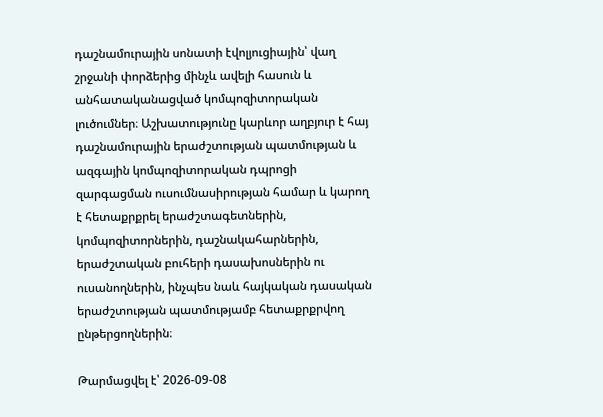դաշնամուրային սոնատի էվոլյուցիային՝ վաղ շրջանի փորձերից մինչև ավելի հասուն և անհատականացված կոմպոզիտորական լուծումներ։ Աշխատությունը կարևոր աղբյուր է հայ դաշնամուրային երաժշտության պատմության և ազգային կոմպոզիտորական դպրոցի զարգացման ուսումնասիրության համար և կարող է հետաքրքրել երաժշտագետներին, կոմպոզիտորներին, դաշնակահարներին, երաժշտական բուհերի դասախոսներին ու ուսանողներին, ինչպես նաև հայկական դասական երաժշտության պատմությամբ հետաքրքրվող ընթերցողներին։

Թարմացվել է՝ 2026-09-08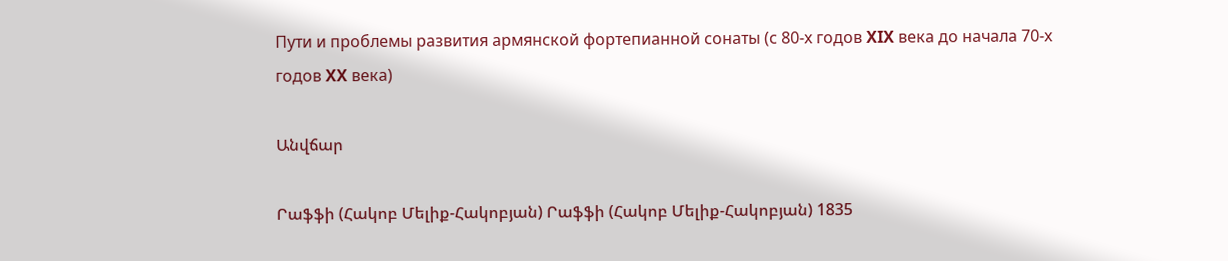Пути и проблемы развития армянской фортепианной сонаты (с 80-х годов XIX века до начала 70-х годов XX века)

Անվճար

Րաֆֆի (Հակոբ Մելիք-Հակոբյան) Րաֆֆի (Հակոբ Մելիք-Հակոբյան) 1835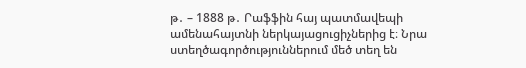թ․ – 1888 թ․ Րաֆֆին հայ պատմավեպի ամենահայտնի ներկայացուցիչներից է։ Նրա ստեղծագործություններում մեծ տեղ են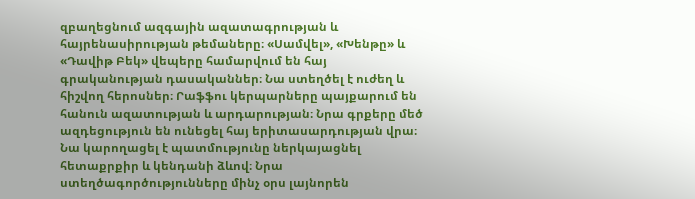զբաղեցնում ազգային ազատագրության և հայրենասիրության թեմաները։ «Սամվել», «Խենթը» և «Դավիթ Բեկ» վեպերը համարվում են հայ գրականության դասականներ։ Նա ստեղծել է ուժեղ և հիշվող հերոսներ։ Րաֆֆու կերպարները պայքարում են հանուն ազատության և արդարության։ Նրա գրքերը մեծ ազդեցություն են ունեցել հայ երիտասարդության վրա։ Նա կարողացել է պատմությունը ներկայացնել հետաքրքիր և կենդանի ձևով։ Նրա ստեղծագործությունները մինչ օրս լայնորեն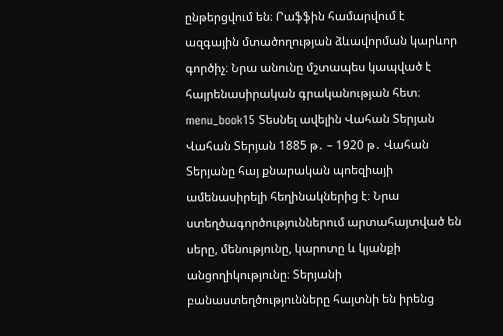ընթերցվում են։ Րաֆֆին համարվում է ազգային մտածողության ձևավորման կարևոր գործիչ։ Նրա անունը մշտապես կապված է հայրենասիրական գրականության հետ։ menu_book15 Տեսնել ավելին Վահան Տերյան Վահան Տերյան 1885 թ․ – 1920 թ․ Վահան Տերյանը հայ քնարական պոեզիայի ամենասիրելի հեղինակներից է։ Նրա ստեղծագործություններում արտահայտված են սերը, մենությունը, կարոտը և կյանքի անցողիկությունը։ Տերյանի բանաստեղծությունները հայտնի են իրենց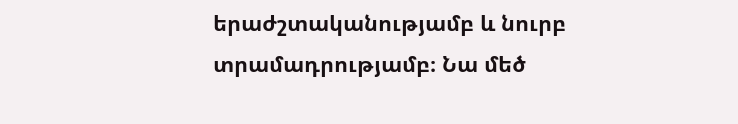երաժշտականությամբ և նուրբ տրամադրությամբ։ Նա մեծ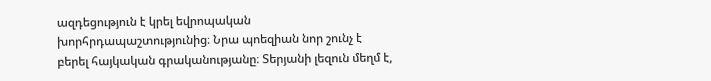ազդեցություն է կրել եվրոպական խորհրդապաշտությունից։ Նրա պոեզիան նոր շունչ է բերել հայկական գրականությանը։ Տերյանի լեզուն մեղմ է,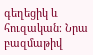գեղեցիկ և հուզական։ Նրա բազմաթիվ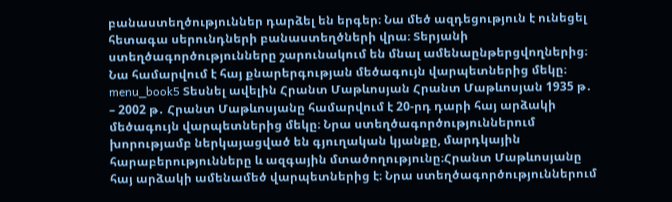բանաստեղծություններ դարձել են երգեր։ Նա մեծ ազդեցություն է ունեցել հետագա սերունդների բանաստեղծների վրա։ Տերյանի ստեղծագործությունները շարունակում են մնալ ամենաընթերցվողներից։ Նա համարվում է հայ քնարերգության մեծագույն վարպետներից մեկը։ menu_book5 Տեսնել ավելին Հրանտ Մաթևոսյան Հրանտ Մաթևոսյան 1935 թ․ – 2002 թ․ Հրանտ Մաթևոսյանը համարվում է 20-րդ դարի հայ արձակի մեծագույն վարպետներից մեկը։ Նրա ստեղծագործություններում խորությամբ ներկայացված են գյուղական կյանքը, մարդկային հարաբերությունները և ազգային մտածողությունը։Հրանտ Մաթևոսյանը հայ արձակի ամենամեծ վարպետներից է։ Նրա ստեղծագործություններում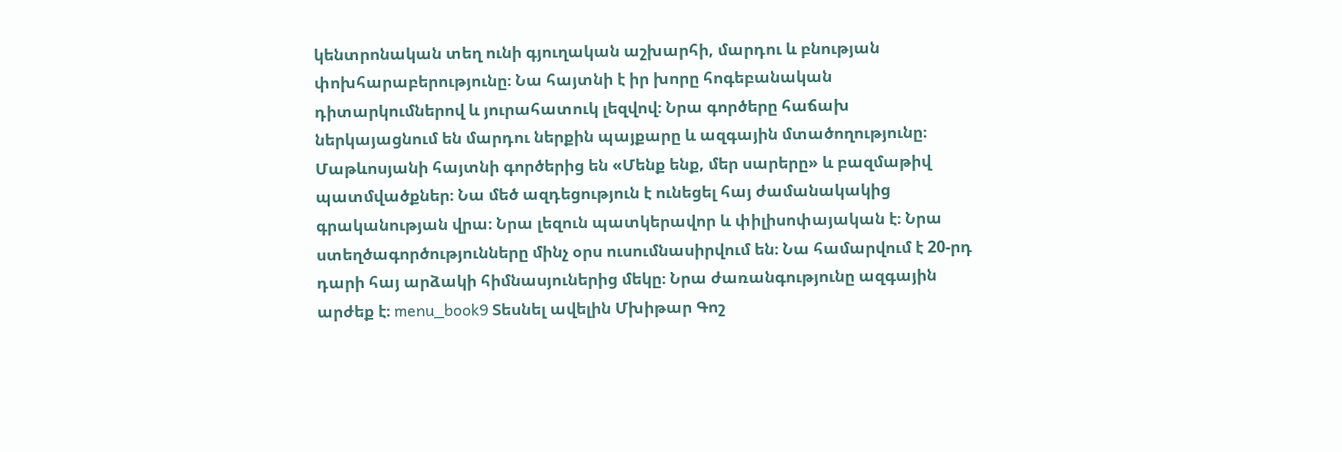կենտրոնական տեղ ունի գյուղական աշխարհի, մարդու և բնության փոխհարաբերությունը։ Նա հայտնի է իր խորը հոգեբանական դիտարկումներով և յուրահատուկ լեզվով։ Նրա գործերը հաճախ ներկայացնում են մարդու ներքին պայքարը և ազգային մտածողությունը։ Մաթևոսյանի հայտնի գործերից են «Մենք ենք, մեր սարերը» և բազմաթիվ պատմվածքներ։ Նա մեծ ազդեցություն է ունեցել հայ ժամանակակից գրականության վրա։ Նրա լեզուն պատկերավոր և փիլիսոփայական է։ Նրա ստեղծագործությունները մինչ օրս ուսումնասիրվում են։ Նա համարվում է 20-րդ դարի հայ արձակի հիմնասյուներից մեկը։ Նրա ժառանգությունը ազգային արժեք է։ menu_book9 Տեսնել ավելին Մխիթար Գոշ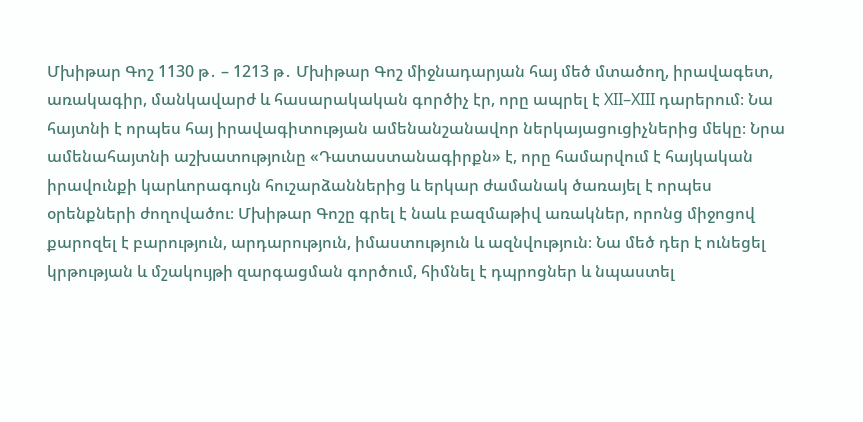Մխիթար Գոշ 1130 թ․ – 1213 թ․ Մխիթար Գոշ միջնադարյան հայ մեծ մտածող, իրավագետ, առակագիր, մանկավարժ և հասարակական գործիչ էր, որը ապրել է XII–XIII դարերում։ Նա հայտնի է որպես հայ իրավագիտության ամենանշանավոր ներկայացուցիչներից մեկը։ Նրա ամենահայտնի աշխատությունը «Դատաստանագիրքն» է, որը համարվում է հայկական իրավունքի կարևորագույն հուշարձաններից և երկար ժամանակ ծառայել է որպես օրենքների ժողովածու։ Մխիթար Գոշը գրել է նաև բազմաթիվ առակներ, որոնց միջոցով քարոզել է բարություն, արդարություն, իմաստություն և ազնվություն։ Նա մեծ դեր է ունեցել կրթության և մշակույթի զարգացման գործում, հիմնել է դպրոցներ և նպաստել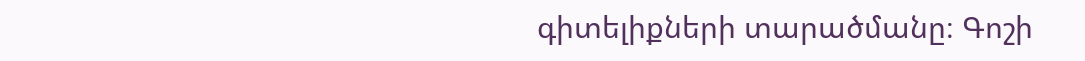գիտելիքների տարածմանը։ Գոշի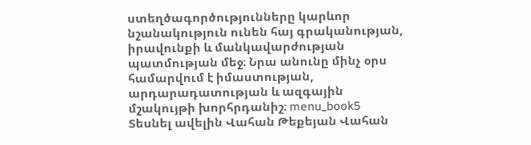ստեղծագործությունները կարևոր նշանակություն ունեն հայ գրականության, իրավունքի և մանկավարժության պատմության մեջ։ Նրա անունը մինչ օրս համարվում է իմաստության, արդարադատության և ազգային մշակույթի խորհրդանիշ։ menu_book5 Տեսնել ավելին Վահան Թեքեյան Վահան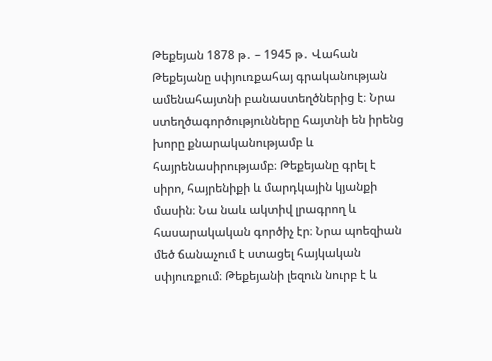Թեքեյան 1878 թ․ – 1945 թ․ Վահան Թեքեյանը սփյուռքահայ գրականության ամենահայտնի բանաստեղծներից է։ Նրա ստեղծագործությունները հայտնի են իրենց խորը քնարականությամբ և հայրենասիրությամբ։ Թեքեյանը գրել է սիրո, հայրենիքի և մարդկային կյանքի մասին։ Նա նաև ակտիվ լրագրող և հասարակական գործիչ էր։ Նրա պոեզիան մեծ ճանաչում է ստացել հայկական սփյուռքում։ Թեքեյանի լեզուն նուրբ է և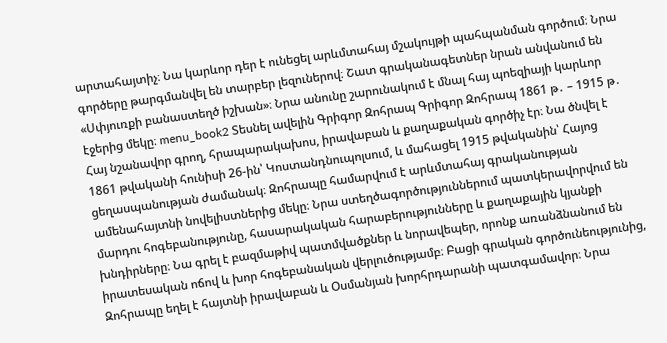արտահայտիչ։ Նա կարևոր դեր է ունեցել արևմտահայ մշակույթի պահպանման գործում։ Նրա գործերը թարգմանվել են տարբեր լեզուներով։ Շատ գրականագետներ նրան անվանում են «Սփյուռքի բանաստեղծ իշխան»։ Նրա անունը շարունակում է մնալ հայ պոեզիայի կարևոր էջերից մեկը։ menu_book2 Տեսնել ավելին Գրիգոր Զոհրապ Գրիգոր Զոհրապ 1861 թ․ – 1915 թ․ Հայ նշանավոր գրող, հրապարակախոս, իրավաբան և քաղաքական գործիչ էր։ Նա ծնվել է 1861 թվականի հունիսի 26-ին՝ Կոստանդնուպոլսում, և մահացել 1915 թվականին՝ Հայոց ցեղասպանության ժամանակ։ Զոհրապը համարվում է արևմտահայ գրականության ամենահայտնի նովելիստներից մեկը։ Նրա ստեղծագործություններում պատկերավորվում են մարդու հոգեբանությունը, հասարակական հարաբերությունները և քաղաքային կյանքի խնդիրները։ Նա գրել է բազմաթիվ պատմվածքներ և նորավեպեր, որոնք առանձնանում են իրատեսական ոճով և խոր հոգեբանական վերլուծությամբ։ Բացի գրական գործունեությունից, Զոհրապը եղել է հայտնի իրավաբան և Օսմանյան խորհրդարանի պատգամավոր։ Նրա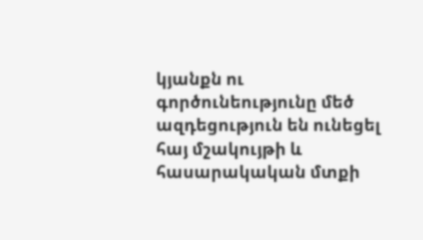կյանքն ու գործունեությունը մեծ ազդեցություն են ունեցել հայ մշակույթի և հասարակական մտքի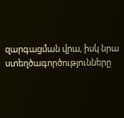զարգացման վրա, իսկ նրա ստեղծագործությունները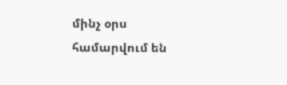մինչ օրս համարվում են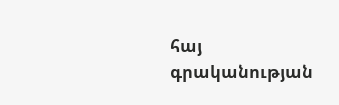հայ գրականության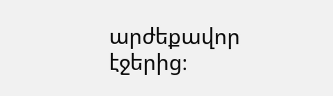արժեքավոր էջերից։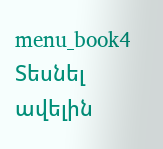menu_book4 Տեսնել ավելին